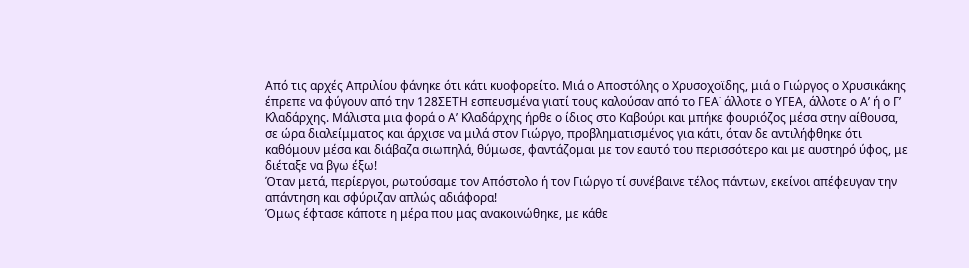Από τις αρχές Απριλίου φάνηκε ότι κάτι κυοφορείτο. Μιά ο Αποστόλης ο Χρυσοχοϊδης, μιά ο Γιώργος ο Χρυσικάκης έπρεπε να φύγουν από την 128ΣΕΤΗ εσπευσμένα γιατί τους καλούσαν από το ΓΕΑ˙ άλλοτε ο ΥΓΕΑ, άλλοτε ο Α’ ή ο Γ’ Κλαδάρχης. Μάλιστα μια φορά ο Α’ Κλαδάρχης ήρθε ο ίδιος στο Καβούρι και μπήκε φουριόζος μέσα στην αίθουσα, σε ώρα διαλείμματος και άρχισε να μιλά στον Γιώργο, προβληματισμένος για κάτι, όταν δε αντιλήφθηκε ότι καθόμουν μέσα και διάβαζα σιωπηλά, θύμωσε, φαντάζομαι με τον εαυτό του περισσότερο και με αυστηρό ύφος, με διέταξε να βγω έξω!
Όταν μετά, περίεργοι, ρωτούσαμε τον Απόστολο ή τον Γιώργο τί συνέβαινε τέλος πάντων, εκείνοι απέφευγαν την απάντηση και σφύριζαν απλώς αδιάφορα!
Όμως έφτασε κάποτε η μέρα που μας ανακοινώθηκε, με κάθε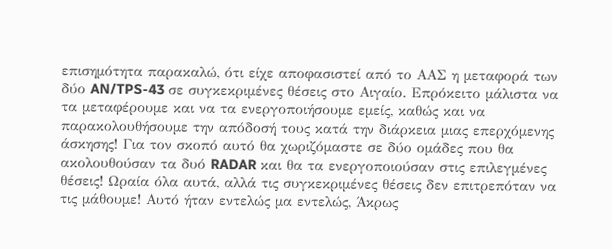επισημότητα παρακαλώ, ότι είχε αποφασιστεί από το ΑΑΣ η μεταφορά των δύο AN/TPS-43 σε συγκεκριμένες θέσεις στο Αιγαίο. Επρόκειτο μάλιστα να τα μεταφέρουμε και να τα ενεργοποιήσουμε εμείς, καθώς και να παρακολουθήσουμε την απόδοσή τους κατά την διάρκεια μιας επερχόμενης άσκησης! Για τον σκοπό αυτό θα χωριζόμαστε σε δύο ομάδες που θα ακολουθούσαν τα δυό RADAR και θα τα ενεργοποιούσαν στις επιλεγμένες θέσεις! Ωραία όλα αυτά, αλλά τις συγκεκριμένες θέσεις δεν επιτρεπόταν να τις μάθουμε! Αυτό ήταν εντελώς μα εντελώς, Άκρως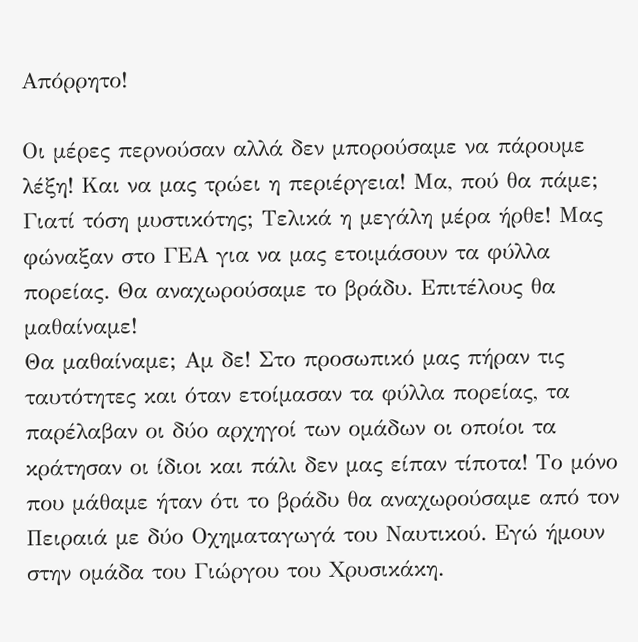Απόρρητο!

Οι μέρες περνούσαν αλλά δεν μπορούσαμε να πάρουμε λέξη! Και να μας τρώει η περιέργεια! Μα, πού θα πάμε; Γιατί τόση μυστικότης; Τελικά η μεγάλη μέρα ήρθε! Μας φώναξαν στο ΓΕΑ για να μας ετοιμάσουν τα φύλλα πορείας. Θα αναχωρούσαμε το βράδυ. Επιτέλους θα μαθαίναμε!
Θα μαθαίναμε; Αμ δε! Στο προσωπικό μας πήραν τις ταυτότητες και όταν ετοίμασαν τα φύλλα πορείας, τα παρέλαβαν οι δύο αρχηγοί των ομάδων οι οποίοι τα κράτησαν οι ίδιοι και πάλι δεν μας είπαν τίποτα! Το μόνο που μάθαμε ήταν ότι το βράδυ θα αναχωρούσαμε από τον Πειραιά με δύο Οχηματαγωγά του Ναυτικού. Εγώ ήμουν στην ομάδα του Γιώργου του Χρυσικάκη.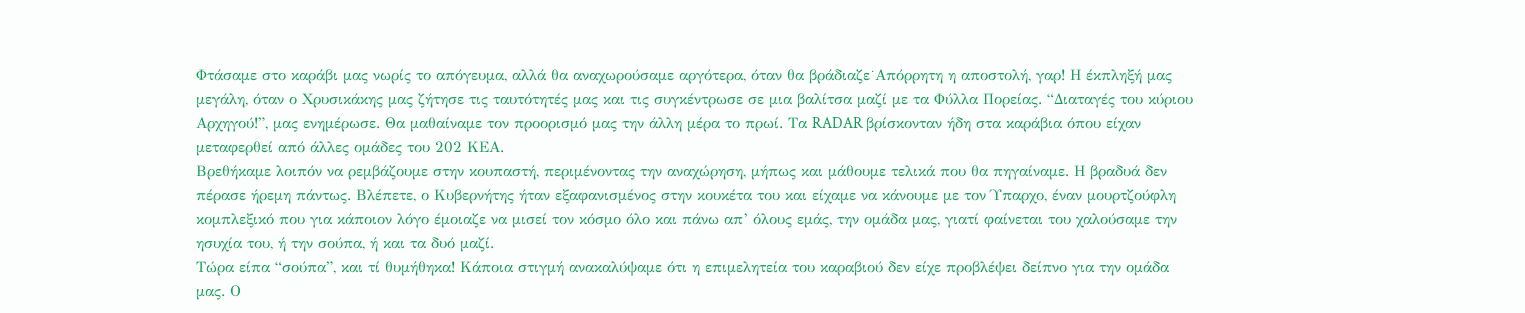Φτάσαμε στο καράβι μας νωρίς το απόγευμα, αλλά θα αναχωρούσαμε αργότερα, όταν θα βράδιαζε˙Απόρρητη η αποστολή, γαρ! Η έκπληξή μας μεγάλη, όταν ο Χρυσικάκης μας ζήτησε τις ταυτότητές μας και τις συγκέντρωσε σε μια βαλίτσα μαζί με τα Φύλλα Πορείας. “Διαταγές του κύριου Αρχηγού!”, μας ενημέρωσε. Θα μαθαίναμε τον προορισμό μας την άλλη μέρα το πρωί. Τα RADAR βρίσκονταν ήδη στα καράβια όπου είχαν μεταφερθεί από άλλες ομάδες του 202 ΚΕΑ.
Βρεθήκαμε λοιπόν να ρεμβάζουμε στην κουπαστή, περιμένοντας την αναχώρηση, μήπως και μάθουμε τελικά που θα πηγαίναμε. Η βραδυά δεν πέρασε ήρεμη πάντως. Βλέπετε, ο Κυβερνήτης ήταν εξαφανισμένος στην κουκέτα του και είχαμε να κάνουμε με τον Ύπαρχο, έναν μουρτζούφλη κομπλεξικό που για κάποιον λόγο έμοιαζε να μισεί τον κόσμο όλο και πάνω απ’ όλους εμάς, την ομάδα μας, γιατί φαίνεται του χαλούσαμε την ησυχία του, ή την σούπα, ή και τα δυό μαζί.
Τώρα είπα “σούπα”, και τί θυμήθηκα! Κάποια στιγμή ανακαλύψαμε ότι η επιμελητεία του καραβιού δεν είχε προβλέψει δείπνο για την ομάδα μας. Ο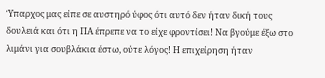Ύπαρχος μας είπε σε αυστηρό ύφος ότι αυτό δεν ήταν δική τους δουλειά και ότι η ΠΑ έπρεπε να το είχε φροντίσει! Να βγούμε έξω στο λιμάνι για σουβλάκια έστω, ούτε λόγος! Η επιχείρηση ήταν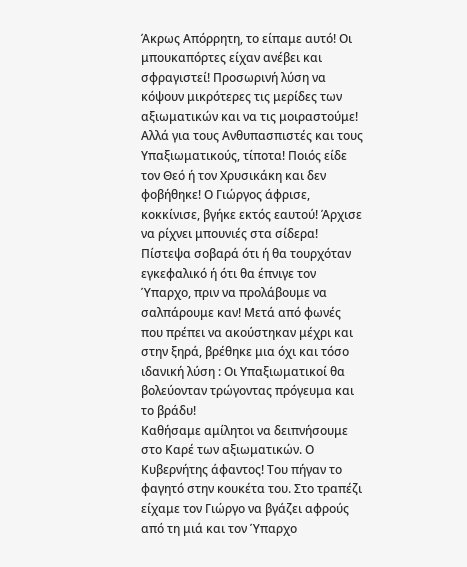Άκρως Απόρρητη, το είπαμε αυτό! Οι μπουκαπόρτες είχαν ανέβει και σφραγιστεί! Προσωρινή λύση να κόψουν μικρότερες τις μερίδες των αξιωματικών και να τις μοιραστούμε! Αλλά για τους Ανθυπασπιστές και τους Υπαξιωματικούς, τίποτα! Ποιός είδε τον Θεό ή τον Χρυσικάκη και δεν φοβήθηκε! Ο Γιώργος άφρισε, κοκκίνισε, βγήκε εκτός εαυτού! Άρχισε να ρίχνει μπουνιές στα σίδερα! Πίστεψα σοβαρά ότι ή θα τουρχόταν εγκεφαλικό ή ότι θα έπνιγε τον Ύπαρχο, πριν να προλάβουμε να σαλπάρουμε καν! Μετά από φωνές που πρέπει να ακούστηκαν μέχρι και στην ξηρά, βρέθηκε μια όχι και τόσο ιδανική λύση : Οι Υπαξιωματικοί θα βολεύονταν τρώγοντας πρόγευμα και το βράδυ!
Καθήσαμε αμίλητοι να δειπνήσουμε στο Καρέ των αξιωματικών. Ο Κυβερνήτης άφαντος! Του πήγαν το φαγητό στην κουκέτα του. Στο τραπέζι είχαμε τον Γιώργο να βγάζει αφρούς από τη μιά και τον Ύπαρχο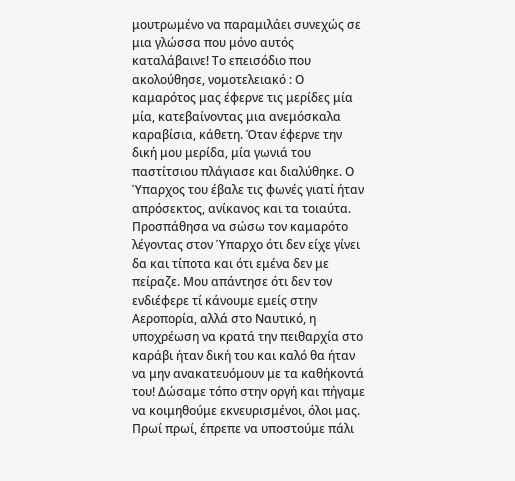μουτρωμένο να παραμιλάει συνεχώς σε μια γλώσσα που μόνο αυτός καταλάβαινε! Το επεισόδιο που ακολούθησε, νομοτελειακό : Ο καμαρότος μας έφερνε τις μερίδες μία μία, κατεβαίνοντας μια ανεμόσκαλα καραβίσια, κάθετη. Όταν έφερνε την δική μου μερίδα, μία γωνιά του παστίτσιου πλάγιασε και διαλύθηκε. Ο Ύπαρχος του έβαλε τις φωνές γιατί ήταν απρόσεκτος, ανίκανος και τα τοιαύτα. Προσπάθησα να σώσω τον καμαρότο λέγοντας στον Ύπαρχο ότι δεν είχε γίνει δα και τίποτα και ότι εμένα δεν με πείραζε. Μου απάντησε ότι δεν τον ενδιέφερε τί κάνουμε εμείς στην Αεροπορία, αλλά στο Ναυτικό, η υποχρέωση να κρατά την πειθαρχία στο καράβι ήταν δική του και καλό θα ήταν να μην ανακατευόμουν με τα καθήκοντά του! Δώσαμε τόπο στην οργή και πήγαμε να κοιμηθούμε εκνευρισμένοι, όλοι μας.
Πρωί πρωί, έπρεπε να υποστούμε πάλι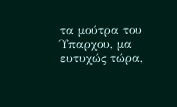τα μούτρα του Ύπαρχου, μα ευτυχώς τώρα,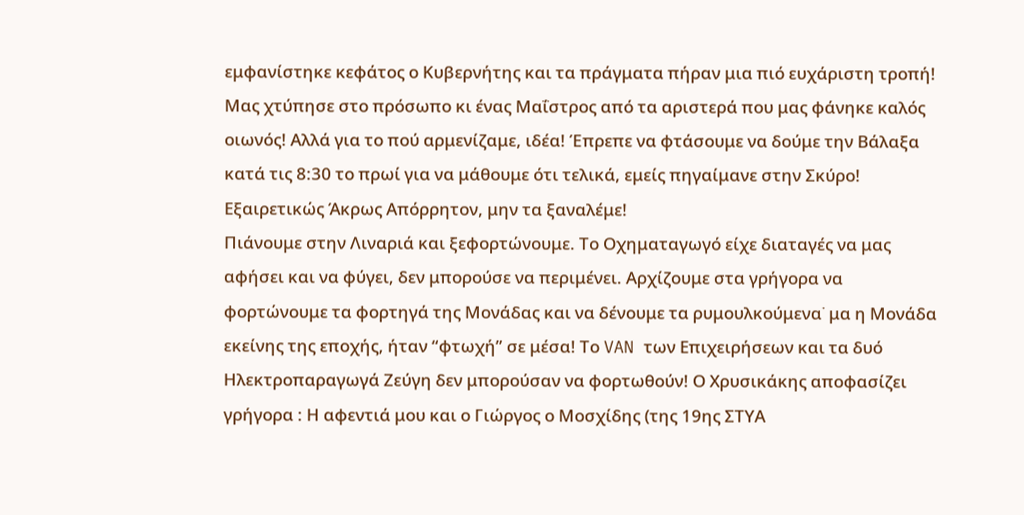εμφανίστηκε κεφάτος ο Κυβερνήτης και τα πράγματα πήραν μια πιό ευχάριστη τροπή! Μας χτύπησε στο πρόσωπο κι ένας Μαΐστρος από τα αριστερά που μας φάνηκε καλός οιωνός! Αλλά για το πού αρμενίζαμε, ιδέα! Έπρεπε να φτάσουμε να δούμε την Βάλαξα κατά τις 8:30 το πρωί για να μάθουμε ότι τελικά, εμείς πηγαίμανε στην Σκύρο! Εξαιρετικώς Άκρως Απόρρητον, μην τα ξαναλέμε!
Πιάνουμε στην Λιναριά και ξεφορτώνουμε. Το Οχηματαγωγό είχε διαταγές να μας αφήσει και να φύγει, δεν μπορούσε να περιμένει. Αρχίζουμε στα γρήγορα να φορτώνουμε τα φορτηγά της Μονάδας και να δένουμε τα ρυμουλκούμενα˙ μα η Μονάδα εκείνης της εποχής, ήταν “φτωχή” σε μέσα! Το VAN των Επιχειρήσεων και τα δυό Ηλεκτροπαραγωγά Ζεύγη δεν μπορούσαν να φορτωθούν! Ο Χρυσικάκης αποφασίζει γρήγορα : Η αφεντιά μου και ο Γιώργος ο Μοσχίδης (της 19ης ΣΤΥΑ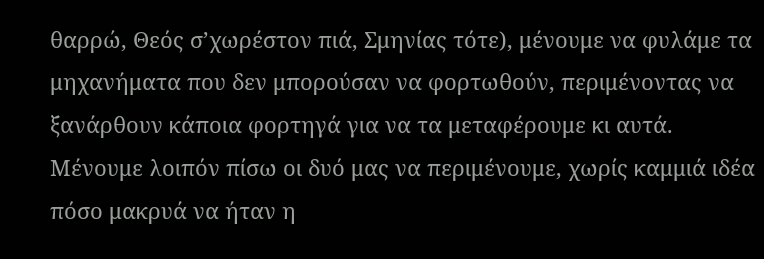θαρρώ, Θεός σ’χωρέστον πιά, Σμηνίας τότε), μένουμε να φυλάμε τα μηχανήματα που δεν μπορούσαν να φορτωθούν, περιμένοντας να ξανάρθουν κάποια φορτηγά για να τα μεταφέρουμε κι αυτά.
Μένουμε λοιπόν πίσω οι δυό μας να περιμένουμε, χωρίς καμμιά ιδέα πόσο μακρυά να ήταν η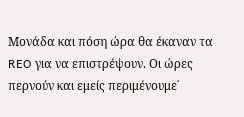Μονάδα και πόση ώρα θα έκαναν τα REO για να επιστρέψουν. Οι ώρες περνούν και εμείς περιμένουμε˙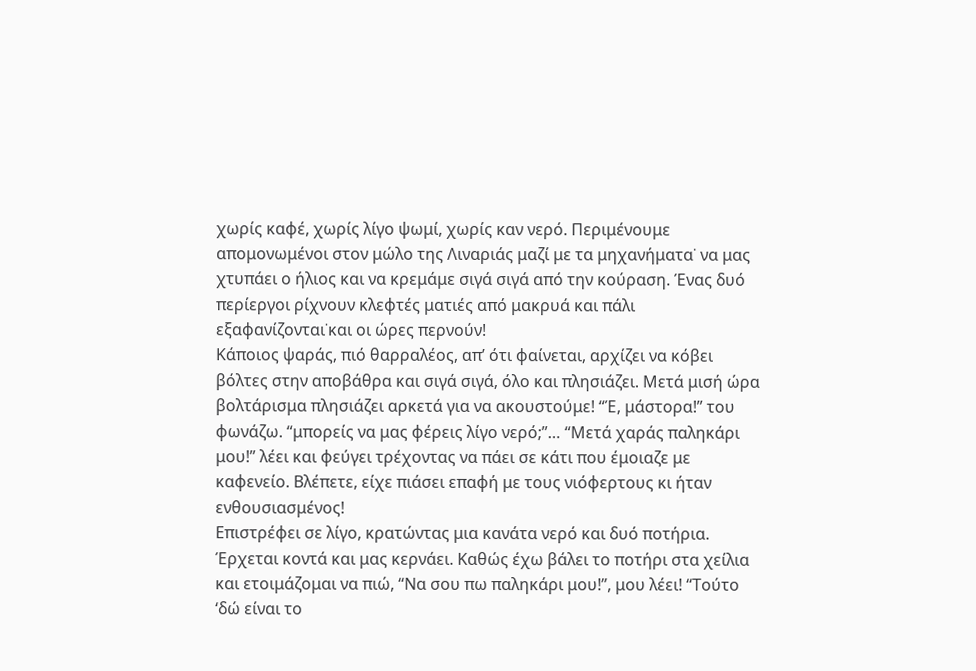χωρίς καφέ, χωρίς λίγο ψωμί, χωρίς καν νερό. Περιμένουμε απομονωμένοι στον μώλο της Λιναριάς μαζί με τα μηχανήματα˙ να μας χτυπάει ο ήλιος και να κρεμάμε σιγά σιγά από την κούραση. Ένας δυό περίεργοι ρίχνουν κλεφτές ματιές από μακρυά και πάλι εξαφανίζονται˙και οι ώρες περνούν!
Κάποιος ψαράς, πιό θαρραλέος, απ’ ότι φαίνεται, αρχίζει να κόβει βόλτες στην αποβάθρα και σιγά σιγά, όλο και πλησιάζει. Μετά μισή ώρα βολτάρισμα πλησιάζει αρκετά για να ακουστούμε! “Έ, μάστορα!” του φωνάζω. “μπορείς να μας φέρεις λίγο νερό;”… “Μετά χαράς παληκάρι μου!” λέει και φεύγει τρέχοντας να πάει σε κάτι που έμοιαζε με καφενείο. Βλέπετε, είχε πιάσει επαφή με τους νιόφερτους κι ήταν ενθουσιασμένος!
Επιστρέφει σε λίγο, κρατώντας μια κανάτα νερό και δυό ποτήρια. Έρχεται κοντά και μας κερνάει. Καθώς έχω βάλει το ποτήρι στα χείλια και ετοιμάζομαι να πιώ, “Να σου πω παληκάρι μου!”, μου λέει! “Τούτο ‘δώ είναι το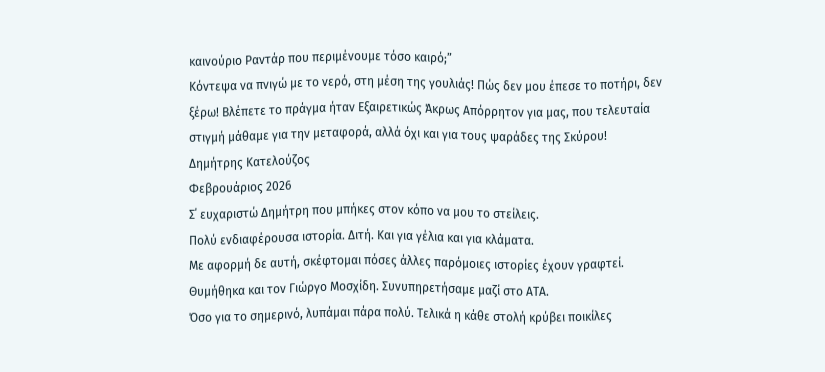καινούριο Ραντάρ που περιμένουμε τόσο καιρό;”
Κόντεψα να πνιγώ με το νερό, στη μέση της γουλιάς! Πώς δεν μου έπεσε το ποτήρι, δεν ξέρω! Βλέπετε το πράγμα ήταν Εξαιρετικώς Άκρως Απόρρητον για μας, που τελευταία στιγμή μάθαμε για την μεταφορά, αλλά όχι και για τους ψαράδες της Σκύρου!
Δημήτρης Κατελούζος
Φεβρουάριος 2026
Σ΄ ευχαριστώ Δημήτρη που μπήκες στον κόπο να μου το στείλεις.
Πολύ ενδιαφέρουσα ιστορία. Διτή. Και για γέλια και για κλάματα.
Με αφορμή δε αυτή, σκέφτομαι πόσες άλλες παρόμοιες ιστορίες έχουν γραφτεί.
Θυμήθηκα και τον Γιώργο Μοσχίδη. Συνυπηρετήσαμε μαζί στο ΑΤΑ.
Όσο για το σημερινό, λυπάμαι πάρα πολύ. Τελικά η κάθε στολή κρύβει ποικίλες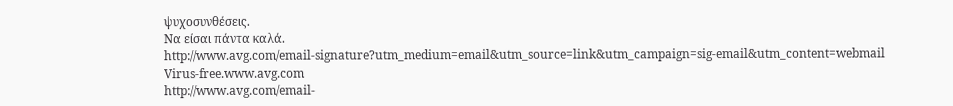ψυχοσυνθέσεις.
Να είσαι πάντα καλά.
http://www.avg.com/email-signature?utm_medium=email&utm_source=link&utm_campaign=sig-email&utm_content=webmail
Virus-free.www.avg.com
http://www.avg.com/email-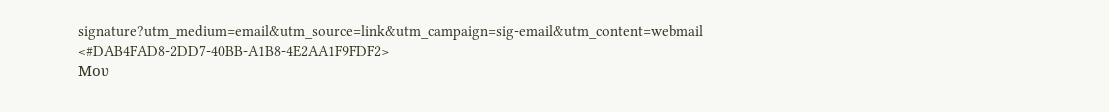signature?utm_medium=email&utm_source=link&utm_campaign=sig-email&utm_content=webmail
<#DAB4FAD8-2DD7-40BB-A1B8-4E2AA1F9FDF2>
Μου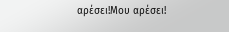αρέσει!Μου αρέσει!